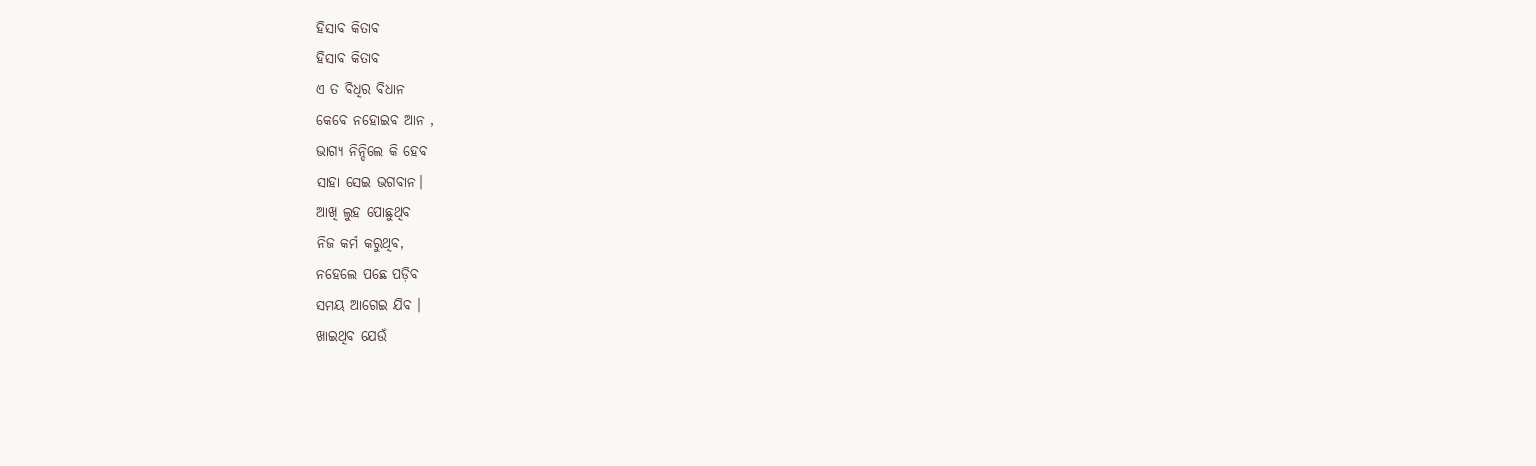ହିସାବ କିତାବ
ହିସାବ କିତାବ
ଏ ତ ବିଧିର ବିଧାନ
କେବେ ନହୋଇବ ଆନ ,
ଭାଗ୍ୟ ନିନ୍ଦିଲେ କି ହେବ
ସାହା ସେଇ ଭଗବାନ।
ଆଖି ଲୁହ ପୋଛୁଥିବ
ନିଜ କର୍ମ କରୁଥିବ,
ନହେଲେ ପଛେ ପଡ଼ିବ
ସମୟ ଆଗେଇ ଯିବ ।
ଖାଇଥିବ ଯେଉଁ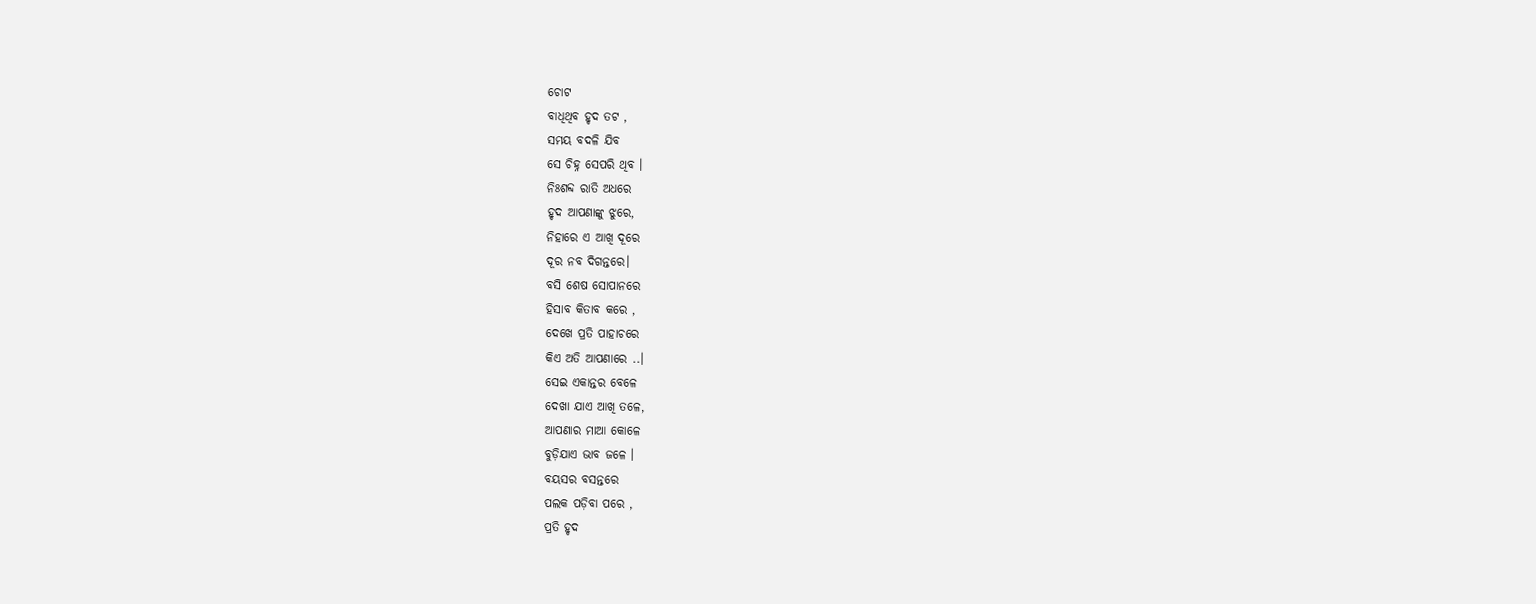ଚୋଟ
ବାଧିଥିବ ହୃଦ ତଟ ,
ସମୟ ବଦଳି ଯିବ
ସେ ଚିହ୍ନ ସେପରି ଥିବ ।
ନିଃଶବ୍ଦ ରାତି ଅଧରେ
ହୃଦ ଆପଣାଙ୍କୁ ଝୁରେ,
ନିହାରେ ଏ ଆଖି ଦୂରେ
ଦୂର ନବ ଦିଗନ୍ତରେ।
ବସି ଶେଷ ସୋପାନରେ
ହିସାବ କିତାବ କରେ ,
ଦେଖେ ପ୍ରତି ପାହାଚରେ
କିଏ ଅତି ଆପଣାରେ ..।
ସେଇ ଏକାନ୍ତର ବେଳେ
ଦେଖା ଯାଏ ଆଖି ତଳେ,
ଆପଣାର ମାଆ କୋଳେ
ବୁଡ଼ିଯାଏ ଭାବ ଜଳେ ।
ବୟସର ବସନ୍ତରେ
ପଲକ ପଡ଼ିବା ପରେ ,
ପ୍ରତି ହୃଦ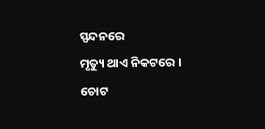ସ୍ପନ୍ଦନରେ
ମୃତ୍ୟୁ ଥାଏ ନିକଟରେ ।
ଚୋଟ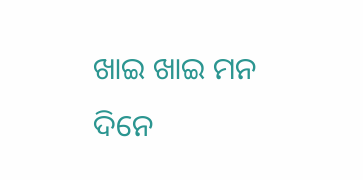ଖାଇ ଖାଇ ମନ
ଦିନେ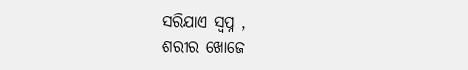ସରିଯାଏ ସ୍ବପ୍ନ ,
ଶରୀର ଖୋଜେ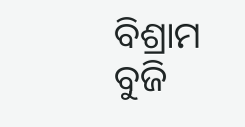ବିଶ୍ରାମ
ବୁଜି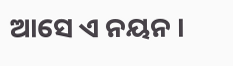ଆସେ ଏ ନୟନ ।